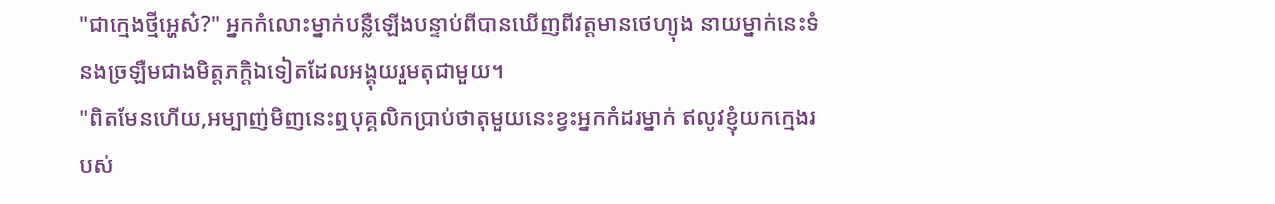"ជាក្មេងថ្មីអ្ហេស៎?" អ្នកកំលោះម្នាក់បន្លឺឡើងបន្ទាប់ពីបានឃើញពីវត្តមានថេហ្យុង នាយម្នាក់នេះទំនងច្រឡឺមជាងមិត្តភក្តិឯទៀតដែលអង្គុយរួមតុជាមួយ។
"ពិតមែនហើយ,អម្បាញ់មិញនេះឮបុគ្គលិកប្រាប់ថាតុមួយនេះខ្វះអ្នកកំដរម្នាក់ ឥលូវខ្ញុំយកក្មេងរបស់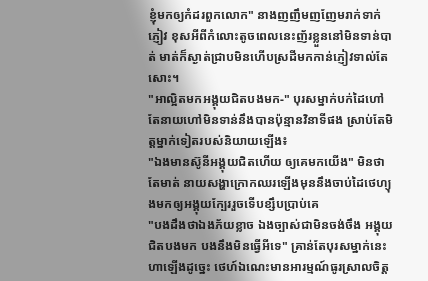ខ្ញុំមកឲ្យកំដរពួកលោក" នាងញញឹមញញែមរាក់ទាក់ភ្ញៀវ ខុសអីពីកំលោះតូចពេលនេះញ័រខ្លួននៅមិនទាន់បាត់ មាត់ក៏ស្ងាត់ជ្រាបមិនហើបស្រដីមកកាន់ភ្ញៀវទាល់តែសោះ។
"អាល្អិតមកអង្គុយជិតបងមក-" បុរសម្នាក់បក់ដៃហៅ តែនាយហៅមិនទាន់នឹងបានប៉ុន្មានវិនាទីផង ស្រាប់តែមិត្តម្នាក់ទៀតរបស់និយាយឡើង៖
"ឯងមានស៊ូនីអង្គុយជិតហើយ ឲ្យគេមកយើង" មិនថាតែមាត់ នាយសង្ហាក្រោកឈរឡើងមុននឹងចាប់ដៃថេហ្យុងមកឲ្យអង្គុយក្បែររួចទើបខ្សឹបប្រាប់គេ
"បងដឹងថាឯងភ័យខ្លាច ឯងច្បាស់ជាមិនចង់ចឹង អង្គុយជិតបងមក បងនឹងមិនធ្វើអីទេ" គ្រាន់តែបុរសម្នាក់នេះហាឡើងដូច្នេះ ថេហ៍ឯណេះមានអារម្មណ៍ធូរស្រាលចិត្ត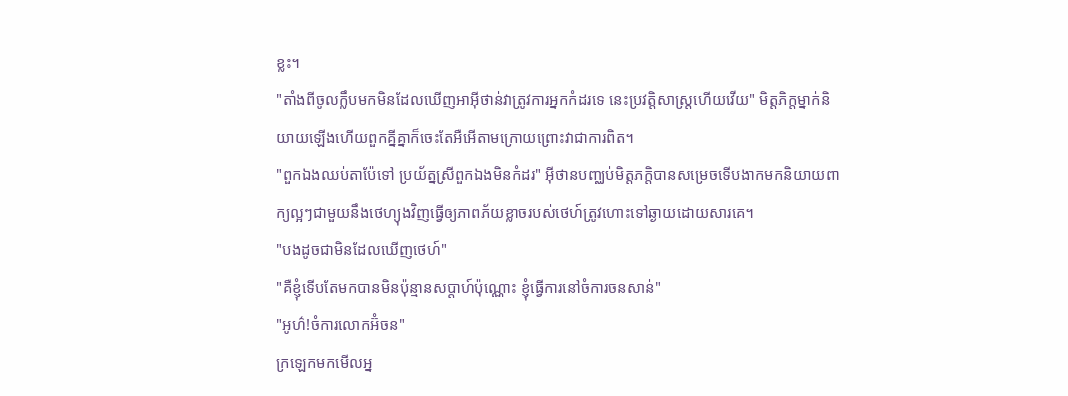ខ្លះ។
"តាំងពីចូលក្លឹបមកមិនដែលឃើញអាអ៊ីថាន់វាត្រូវការអ្នកកំដរទេ នេះប្រវត្តិសាស្រ្តហើយវើយ" មិត្តភិក្តម្នាក់និយាយឡើងហើយពួកគ្នីគ្នាក៏ចេះតែអឺអើតាមក្រោយព្រោះវាជាការពិត។
"ពួកឯងឈប់តាប៉ែទៅ ប្រយ័ត្នស្រីពួកឯងមិនកំដរ" អ៊ីថានបញ្ឈប់មិត្តភក្តិបានសម្រេចទើបងាកមកនិយាយពាក្យល្អៗជាមួយនឹងថេហ្យុងវិញធ្វើឲ្យភាពភ័យខ្លាចរបស់ថេហ៍ត្រូវហោះទៅឆ្ងាយដោយសារគេ។
"បងដូចជាមិនដែលឃើញថេហ៍"
"គឺខ្ញុំទើបតែមកបានមិនប៉ុន្មានសប្ដាហ៍ប៉ុណ្ណោះ ខ្ញុំធ្វើការនៅចំការចនសាន់"
"អូហ៌!ចំការលោកអ៊ំចន"
ក្រឡេកមកមើលអ្ន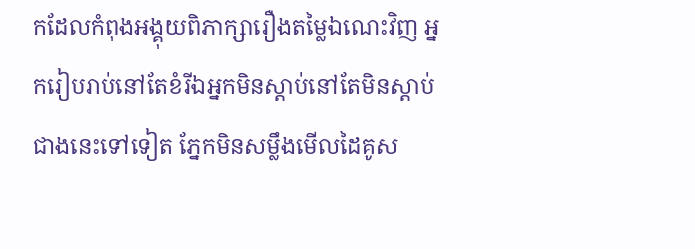កដែលកំពុងអង្គុយពិភាក្សារឿងតម្លៃឯណេះវិញ អ្នករៀបរាប់នៅតែខំរីឯអ្នកមិនស្ដាប់នៅតែមិនស្ដាប់ ជាងនេះទៅទៀត ភ្នែកមិនសម្លឹងមើលដៃគូស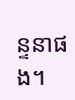ន្ទនាផង។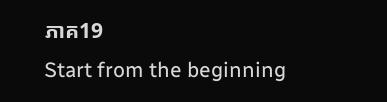ភាគ19
Start from the beginning